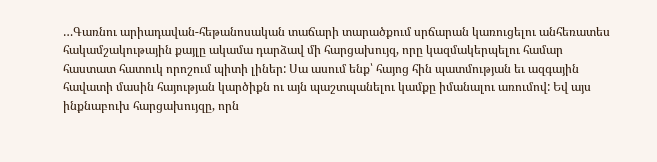…Գառնու արիադավան-հեթանոսական տաճարի տարածքում սրճարան կառուցելու անհեռատես հակամշակութային քայլը ակամա դարձավ մի հարցախույզ, որը կազմակերպելու համար հաստատ հատուկ որոշում պիտի լիներ: Սա ասում ենք՝ հայոց հին պատմության եւ ազգային հավատի մասին հայության կարծիքն ու այն պաշտպանելու կամքը իմանալու առումով: Եվ այս ինքնաբուխ հարցախույզը, որն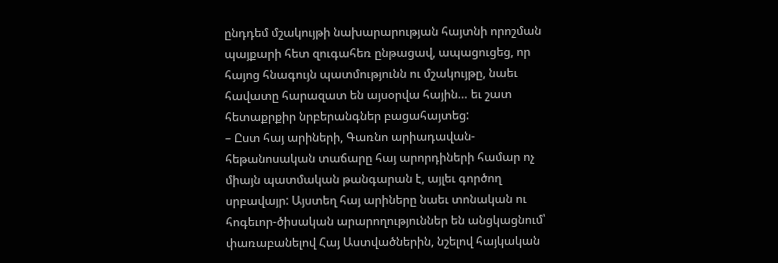ընդդեմ մշակույթի նախարարության հայտնի որոշման պայքարի հետ զուգահեռ ընթացավ, ապացուցեց, որ հայոց հնագույն պատմությունն ու մշակույթը, նաեւ հավատը հարազատ են այսօրվա հային… եւ շատ հետաքրքիր նրբերանգներ բացահայտեց:
– Ըստ հայ արիների, Գառնո արիադավան-հեթանոսական տաճարը հայ արորդիների համար ոչ միայն պատմական թանգարան է, այլեւ գործող սրբավայր: Այստեղ հայ արիները նաեւ տոնական ու հոգեւոր-ծիսական արարողություններ են անցկացնում՝ փառաբանելով Հայ Աստվածներին, նշելով հայկական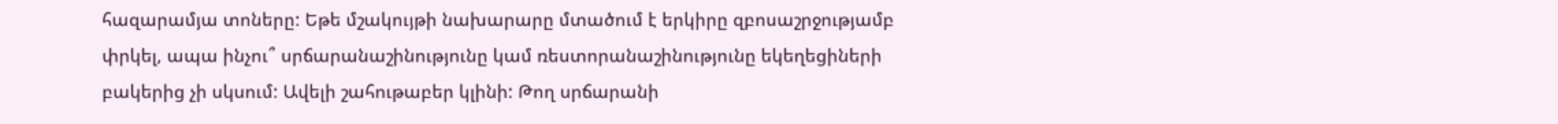հազարամյա տոները: Եթե մշակույթի նախարարը մտածում է երկիրը զբոսաշրջությամբ փրկել, ապա ինչու՞ սրճարանաշինությունը կամ ռեստորանաշինությունը եկեղեցիների բակերից չի սկսում: Ավելի շահութաբեր կլինի: Թող սրճարանի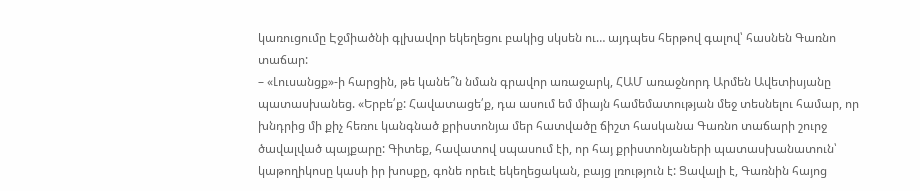կառուցումը Էջմիածնի գլխավոր եկեղեցու բակից սկսեն ու… այդպես հերթով գալով՝ հասնեն Գառնո տաճար:
– «Լուսանցք»-ի հարցին, թե կանե՞ն նման գրավոր առաջարկ, ՀԱՄ առաջնորդ Արմեն Ավետիսյանը պատասխանեց. «Երբե՛ք: Հավատացե՛ք, դա ասում եմ միայն համեմատության մեջ տեսնելու համար, որ խնդրից մի քիչ հեռու կանգնած քրիստոնյա մեր հատվածը ճիշտ հասկանա Գառնո տաճարի շուրջ ծավալված պայքարը: Գիտեք, հավատով սպասում էի, որ հայ քրիստոնյաների պատասխանատուն՝ կաթողիկոսը կասի իր խոսքը, գոնե որեւէ եկեղեցական, բայց լռություն է: Ցավալի է, Գառնին հայոց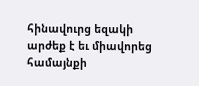հինավուրց եզակի արժեք է եւ միավորեց համայնքի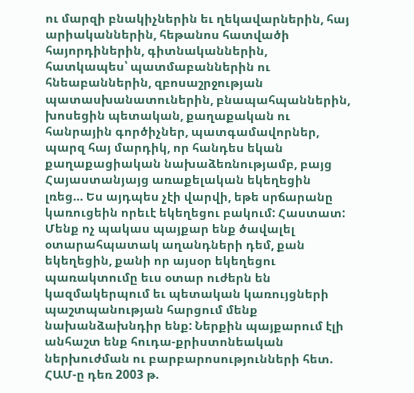ու մարզի բնակիչներին եւ ղեկավարներին, հայ արիականներին, հեթանոս հատվածի հայորդիներին, գիտնականներին, հատկապես՝ պատմաբաններին ու հնեաբաններին, զբոսաշրջության պատասխանատուներին, բնապահպաններին, խոսեցին պետական, քաղաքական ու հանրային գործիչներ, պատգամավորներ, պարզ հայ մարդիկ, որ հանդես եկան քաղաքացիական նախաձեռնությամբ, բայց Հայաստանյայց առաքելական եկեղեցին լռեց… Ես այդպես չէի վարվի, եթե սրճարանը կառուցեին որեւէ եկեղեցու բակում: Հաստատ: Մենք ոչ պակաս պայքար ենք ծավալել օտարահպատակ աղանդների դեմ, քան եկեղեցին, քանի որ այսօր եկեղեցու պառակտումը եւս օտար ուժերն են կազմակերպում եւ պետական կառույցների պաշտպանության հարցում մենք նախանձախնդիր ենք: Ներքին պայքարում էլի անհաշտ ենք հուդա-քրիստոնեական ներխուժման ու բարբարոսությունների հետ. ՀԱՄ-ը դեռ 2003 թ.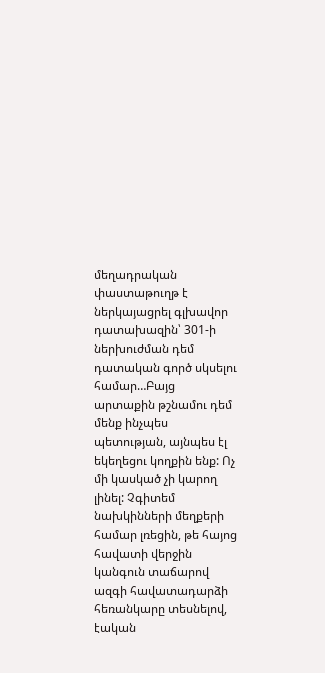մեղադրական փաստաթուղթ է ներկայացրել գլխավոր դատախազին՝ 301-ի ներխուժման դեմ դատական գործ սկսելու համար…Բայց արտաքին թշնամու դեմ մենք ինչպես պետության, այնպես էլ եկեղեցու կողքին ենք: Ոչ մի կասկած չի կարող լինել: Չգիտեմ նախկինների մեղքերի համար լռեցին, թե հայոց հավատի վերջին կանգուն տաճարով ազգի հավատադարձի հեռանկարը տեսնելով, էական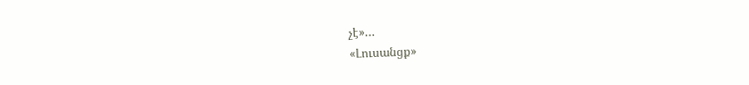չէ»…
«Լուսանցք»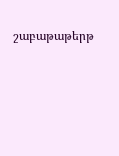շաբաթաթերթ